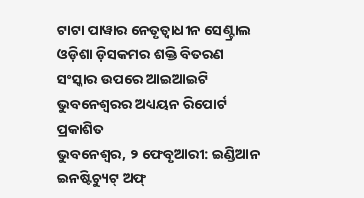ଟାଟା ପାୱାର ନେତୃତ୍ଵାଧୀନ ସେଣ୍ଟ୍ରାଲ ଓଡ଼ିଶା ଡ଼ିସକମର ଶକ୍ତି ବିତରଣ ସଂସ୍କାର ଉପରେ ଆଇଆଇଟି ଭୁବନେଶ୍ୱରର ଅଧ୍ୟୟନ ରିପୋର୍ଟ ପ୍ରକାଶିତ
ଭୁବନେଶ୍ୱର, ୨ ଫେବୃଆରୀ: ଇଣ୍ଡିଆନ ଇନଷ୍ଟିଚ୍ୟୁଟ୍ ଅଫ୍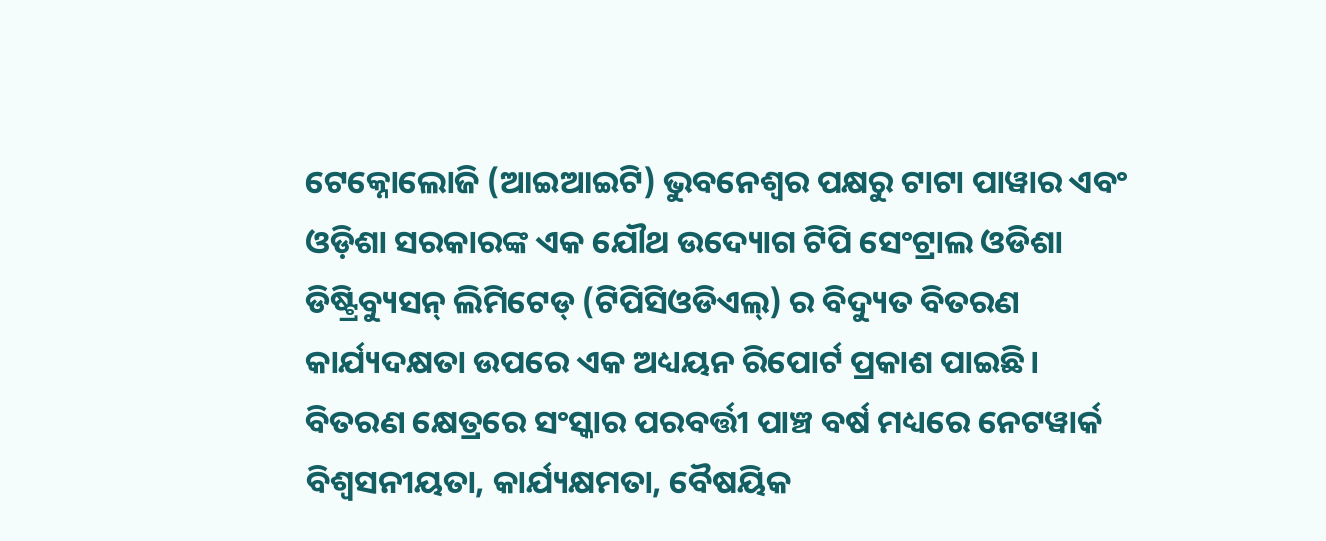ଟେକ୍ନୋଲୋଜି (ଆଇଆଇଟି) ଭୁବନେଶ୍ୱର ପକ୍ଷରୁ ଟାଟା ପାୱାର ଏବଂ ଓଡ଼ିଶା ସରକାରଙ୍କ ଏକ ଯୌଥ ଉଦ୍ୟୋଗ ଟିପି ସେଂଟ୍ରାଲ ଓଡିଶା ଡିଷ୍ଟ୍ରିବ୍ୟୁସନ୍ ଲିମିଟେଡ୍ (ଟିପିସିଓଡିଏଲ୍) ର ବିଦ୍ୟୁତ ବିତରଣ କାର୍ଯ୍ୟଦକ୍ଷତା ଉପରେ ଏକ ଅଧ୍ୟୟନ ରିପୋର୍ଟ ପ୍ରକାଶ ପାଇଛି। ବିତରଣ କ୍ଷେତ୍ରରେ ସଂସ୍କାର ପରବର୍ତ୍ତୀ ପାଞ୍ଚ ବର୍ଷ ମଧ୍ୟରେ ନେଟୱାର୍କ ବିଶ୍ୱସନୀୟତା, କାର୍ଯ୍ୟକ୍ଷମତା, ବୈଷୟିକ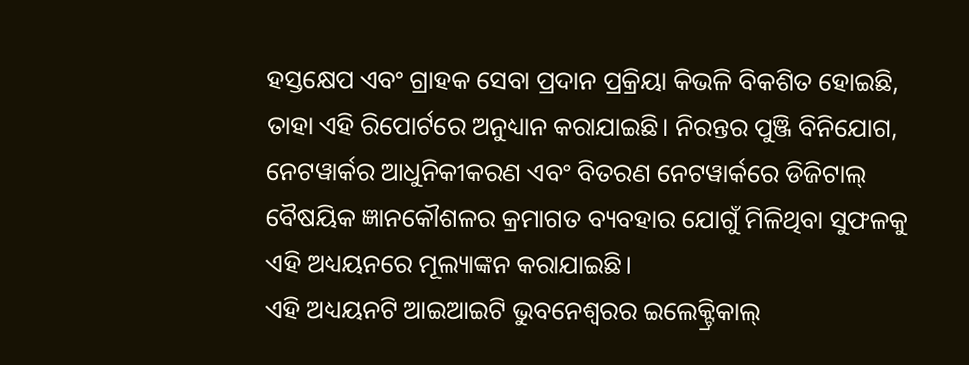ହସ୍ତକ୍ଷେପ ଏବଂ ଗ୍ରାହକ ସେବା ପ୍ରଦାନ ପ୍ରକ୍ରିୟା କିଭଳି ବିକଶିତ ହୋଇଛି, ତାହା ଏହି ରିପୋର୍ଟରେ ଅନୁଧ୍ୟାନ କରାଯାଇଛି। ନିରନ୍ତର ପୁଞ୍ଜି ବିନିଯୋଗ, ନେଟୱାର୍କର ଆଧୁନିକୀକରଣ ଏବଂ ବିତରଣ ନେଟୱାର୍କରେ ଡିଜିଟାଲ୍ ବୈଷୟିକ ଜ୍ଞାନକୌଶଳର କ୍ରମାଗତ ବ୍ୟବହାର ଯୋଗୁଁ ମିଳିଥିବା ସୁଫଳକୁ ଏହି ଅଧ୍ୟୟନରେ ମୂଲ୍ୟାଙ୍କନ କରାଯାଇଛି।
ଏହି ଅଧ୍ୟୟନଟି ଆଇଆଇଟି ଭୁବନେଶ୍ୱରର ଇଲେକ୍ଟ୍ରିକାଲ୍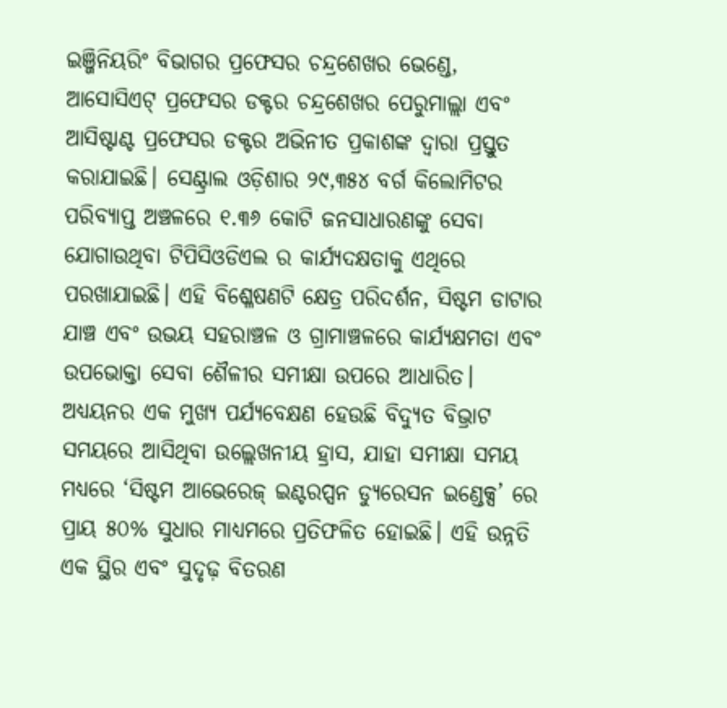ଇଞ୍ଜିନିୟରିଂ ବିଭାଗର ପ୍ରଫେସର ଚନ୍ଦ୍ରଶେଖର ଭେଣ୍ଡେ, ଆସୋସିଏଟ୍ ପ୍ରଫେସର ଡକ୍ଟର ଚନ୍ଦ୍ରଶେଖର ପେରୁମାଲ୍ଲା ଏବଂ ଆସିଷ୍ଟାଣ୍ଟ ପ୍ରଫେସର ଡକ୍ଟର ଅଭିନୀତ ପ୍ରକାଶଙ୍କ ଦ୍ୱାରା ପ୍ରସ୍ତୁତ କରାଯାଇଛି। ସେଣ୍ଟ୍ରାଲ ଓଡ଼ିଶାର ୨୯,୩୫୪ ବର୍ଗ କିଲୋମିଟର ପରିବ୍ୟାପ୍ତ ଅଞ୍ଚଳରେ ୧.୩୬ କୋଟି ଜନସାଧାରଣଙ୍କୁ ସେବା ଯୋଗାଉଥିବା ଟିପିସିଓଡିଏଲ ର କାର୍ଯ୍ୟଦକ୍ଷତାକୁ ଏଥିରେ ପରଖାଯାଇଛି। ଏହି ବିଶ୍ଳେଷଣଟି କ୍ଷେତ୍ର ପରିଦର୍ଶନ, ସିଷ୍ଟମ ଡାଟାର ଯାଞ୍ଚ ଏବଂ ଉଭୟ ସହରାଞ୍ଚଳ ଓ ଗ୍ରାମାଞ୍ଚଳରେ କାର୍ଯ୍ୟକ୍ଷମତା ଏବଂ ଉପଭୋକ୍ତା ସେବା ଶୈଳୀର ସମୀକ୍ଷା ଉପରେ ଆଧାରିତ।
ଅଧ୍ୟୟନର ଏକ ମୁଖ୍ୟ ପର୍ଯ୍ୟବେକ୍ଷଣ ହେଉଛି ବିଦ୍ୟୁତ ବିଭ୍ରାଟ ସମୟରେ ଆସିଥିବା ଉଲ୍ଲେଖନୀୟ ହ୍ରାସ, ଯାହା ସମୀକ୍ଷା ସମୟ ମଧ୍ୟରେ ‘ସିଷ୍ଟମ ଆଭେରେଜ୍ ଇଣ୍ଟରପ୍ସନ ଡ୍ୟୁରେସନ ଇଣ୍ଡେକ୍ସ’ ରେ ପ୍ରାୟ ୫୦% ସୁଧାର ମାଧ୍ୟମରେ ପ୍ରତିଫଳିତ ହୋଇଛି। ଏହି ଉନ୍ନତି ଏକ ସ୍ଥିର ଏବଂ ସୁଦୃଢ଼ ବିତରଣ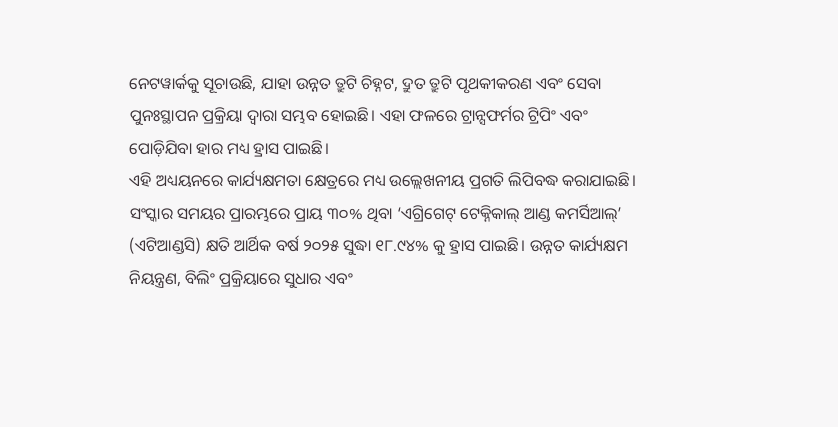ନେଟୱାର୍କକୁ ସୂଚାଉଛି, ଯାହା ଉନ୍ନତ ତ୍ରୁଟି ଚିହ୍ନଟ, ଦ୍ରୁତ ତ୍ରୁଟି ପୃଥକୀକରଣ ଏବଂ ସେବା ପୁନଃସ୍ଥାପନ ପ୍ରକ୍ରିୟା ଦ୍ୱାରା ସମ୍ଭବ ହୋଇଛି। ଏହା ଫଳରେ ଟ୍ରାନ୍ସଫର୍ମର ଟ୍ରିପିଂ ଏବଂ ପୋଡ଼ିଯିବା ହାର ମଧ୍ୟ ହ୍ରାସ ପାଇଛି।
ଏହି ଅଧ୍ୟୟନରେ କାର୍ଯ୍ୟକ୍ଷମତା କ୍ଷେତ୍ରରେ ମଧ୍ୟ ଉଲ୍ଲେଖନୀୟ ପ୍ରଗତି ଲିପିବଦ୍ଧ କରାଯାଇଛି। ସଂସ୍କାର ସମୟର ପ୍ରାରମ୍ଭରେ ପ୍ରାୟ ୩୦% ଥିବା ‘ଏଗ୍ରିଗେଟ୍ ଟେକ୍ନିକାଲ୍ ଆଣ୍ଡ କମର୍ସିଆଲ୍’ (ଏଟିଆଣ୍ଡସି) କ୍ଷତି ଆର୍ଥିକ ବର୍ଷ ୨୦୨୫ ସୁଦ୍ଧା ୧୮.୯୪% କୁ ହ୍ରାସ ପାଇଛି। ଉନ୍ନତ କାର୍ଯ୍ୟକ୍ଷମ ନିୟନ୍ତ୍ରଣ, ବିଲିଂ ପ୍ରକ୍ରିୟାରେ ସୁଧାର ଏବଂ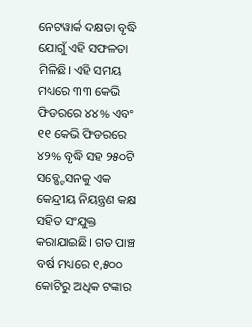ନେଟୱାର୍କ ଦକ୍ଷତା ବୃଦ୍ଧି ଯୋଗୁଁ ଏହି ସଫଳତା ମିଳିଛି। ଏହି ସମୟ ମଧ୍ୟରେ ୩୩ କେଭି ଫିଡରରେ ୪୪% ଏବଂ ୧୧ କେଭି ଫିଡରରେ ୪୨% ବୃଦ୍ଧି ସହ ୨୫୦ଟି ସବ୍ଷ୍ଟେସନକୁ ଏକ କେନ୍ଦ୍ରୀୟ ନିୟନ୍ତ୍ରଣ କକ୍ଷ ସହିତ ସଂଯୁକ୍ତ କରାଯାଇଛି। ଗତ ପାଞ୍ଚ ବର୍ଷ ମଧ୍ୟରେ ୧,୫୦୦ କୋଟିରୁ ଅଧିକ ଟଙ୍କାର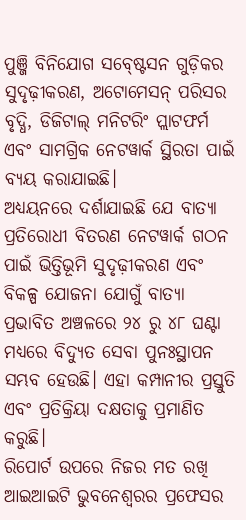ପୁଞ୍ଜି ବିନିଯୋଗ ସବ୍ଷ୍ଟେସନ ଗୁଡ଼ିକର ସୁଦୃଢ଼ୀକରଣ, ଅଟୋମେସନ୍ ପରିସର ବୃଦ୍ଧି, ଡିଜିଟାଲ୍ ମନିଟରିଂ ପ୍ଲାଟଫର୍ମ ଏବଂ ସାମଗ୍ରିକ ନେଟୱାର୍କ ସ୍ଥିରତା ପାଇଁ ବ୍ୟୟ କରାଯାଇଛି।
ଅଧ୍ୟୟନରେ ଦର୍ଶାଯାଇଛି ଯେ ବାତ୍ୟା ପ୍ରତିରୋଧୀ ବିତରଣ ନେଟୱାର୍କ ଗଠନ ପାଇଁ ଭିତ୍ତିଭୂମି ସୁଦୃଢ଼ୀକରଣ ଏବଂ ବିକଳ୍ପ ଯୋଜନା ଯୋଗୁଁ ବାତ୍ୟା ପ୍ରଭାବିତ ଅଞ୍ଚଳରେ ୨୪ ରୁ ୪୮ ଘଣ୍ଟା ମଧ୍ୟରେ ବିଦ୍ୟୁତ ସେବା ପୁନଃସ୍ଥାପନ ସମ୍ଭବ ହେଉଛି। ଏହା କମ୍ପାନୀର ପ୍ରସ୍ତୁତି ଏବଂ ପ୍ରତିକ୍ରିୟା ଦକ୍ଷତାକୁ ପ୍ରମାଣିତ କରୁଛି।
ରିପୋର୍ଟ ଉପରେ ନିଜର ମତ ରଖି ଆଇଆଇଟି ଭୁବନେଶ୍ୱରର ପ୍ରଫେସର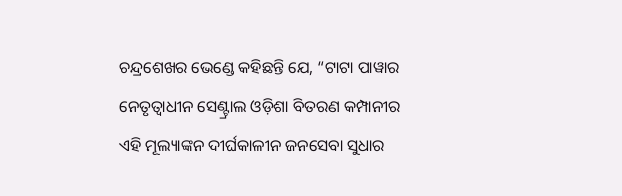ଚନ୍ଦ୍ରଶେଖର ଭେଣ୍ଡେ କହିଛନ୍ତି ଯେ, “ଟାଟା ପାୱାର ନେତୃତ୍ଵାଧୀନ ସେଣ୍ଟ୍ରାଲ ଓଡ଼ିଶା ବିତରଣ କମ୍ପାନୀର ଏହି ମୂଲ୍ୟାଙ୍କନ ଦୀର୍ଘକାଳୀନ ଜନସେବା ସୁଧାର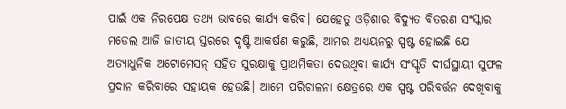ପାଇଁ ଏକ ନିରପେକ୍ଷ ତଥ୍ୟ ଭାବରେ କାର୍ଯ୍ୟ କରିବ। ଯେହେତୁ ଓଡ଼ିଶାର ବିଦ୍ୟୁତ ବିତରଣ ସଂସ୍କାର ମଡେଲ ଆଜି ଜାତୀୟ ସ୍ତରରେ ଦୃଷ୍ଟି ଆକର୍ଷଣ କରୁଛି, ଆମର ଅଧ୍ୟୟନରୁ ସ୍ପଷ୍ଟ ହୋଇଛି ଯେ ଅତ୍ୟାଧୁନିକ ଅଟୋମେସନ୍ ସହିତ ସୁରକ୍ଷାକୁ ପ୍ରାଥମିକତା ଦେଉଥିବା କାର୍ଯ୍ୟ ସଂସ୍କୃତି ଦୀର୍ଘସ୍ଥାୟୀ ସୁଫଳ ପ୍ରଦାନ କରିବାରେ ସହାୟକ ହେଉଛି। ଆମେ ପରିଚାଳନା କ୍ଷେତ୍ରରେ ଏକ ସ୍ପଷ୍ଟ ପରିବର୍ତ୍ତନ ଦେଖିବାକୁ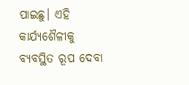ପାଇଛୁ। ଏହି କାର୍ଯ୍ୟଶୈଳୀକୁ ବ୍ୟବସ୍ଥିତ ରୂପ ଦେବା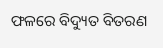ଫଳରେ ବିଦ୍ୟୁତ ବିତରଣ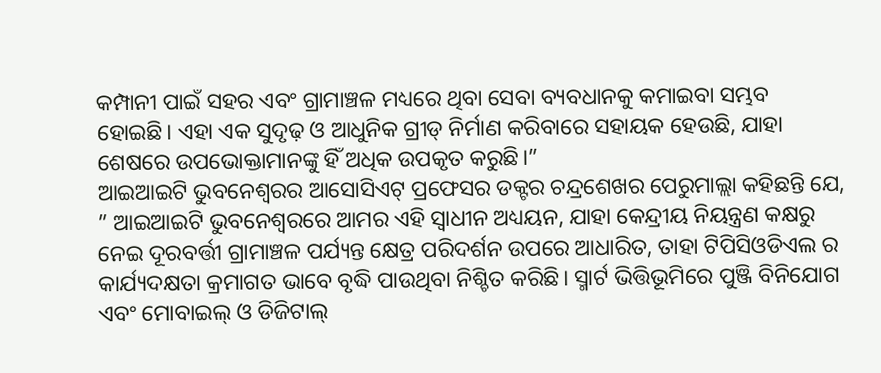କମ୍ପାନୀ ପାଇଁ ସହର ଏବଂ ଗ୍ରାମାଞ୍ଚଳ ମଧ୍ୟରେ ଥିବା ସେବା ବ୍ୟବଧାନକୁ କମାଇବା ସମ୍ଭବ ହୋଇଛି। ଏହା ଏକ ସୁଦୃଢ଼ ଓ ଆଧୁନିକ ଗ୍ରୀଡ୍ ନିର୍ମାଣ କରିବାରେ ସହାୟକ ହେଉଛି, ଯାହା ଶେଷରେ ଉପଭୋକ୍ତାମାନଙ୍କୁ ହିଁ ଅଧିକ ଉପକୃତ କରୁଛି।”
ଆଇଆଇଟି ଭୁବନେଶ୍ୱରର ଆସୋସିଏଟ୍ ପ୍ରଫେସର ଡକ୍ଟର ଚନ୍ଦ୍ରଶେଖର ପେରୁମାଲ୍ଲା କହିଛନ୍ତି ଯେ, ” ଆଇଆଇଟି ଭୁବନେଶ୍ୱରରେ ଆମର ଏହି ସ୍ୱାଧୀନ ଅଧ୍ୟୟନ, ଯାହା କେନ୍ଦ୍ରୀୟ ନିୟନ୍ତ୍ରଣ କକ୍ଷରୁ ନେଇ ଦୂରବର୍ତ୍ତୀ ଗ୍ରାମାଞ୍ଚଳ ପର୍ଯ୍ୟନ୍ତ କ୍ଷେତ୍ର ପରିଦର୍ଶନ ଉପରେ ଆଧାରିତ, ତାହା ଟିପିସିଓଡିଏଲ ର କାର୍ଯ୍ୟଦକ୍ଷତା କ୍ରମାଗତ ଭାବେ ବୃଦ୍ଧି ପାଉଥିବା ନିଶ୍ଚିତ କରିଛି। ସ୍ମାର୍ଟ ଭିତ୍ତିଭୂମିରେ ପୁଞ୍ଜି ବିନିଯୋଗ ଏବଂ ମୋବାଇଲ୍ ଓ ଡିଜିଟାଲ୍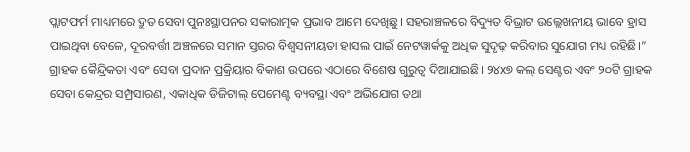ପ୍ଲାଟଫର୍ମ ମାଧ୍ୟମରେ ଦ୍ରୁତ ସେବା ପୁନଃସ୍ଥାପନର ସକାରାତ୍ମକ ପ୍ରଭାବ ଆମେ ଦେଖିଛୁ। ସହରାଞ୍ଚଳରେ ବିଦ୍ୟୁତ ବିଭ୍ରାଟ ଉଲ୍ଲେଖନୀୟ ଭାବେ ହ୍ରାସ ପାଇଥିବା ବେଳେ, ଦୂରବର୍ତ୍ତୀ ଅଞ୍ଚଳରେ ସମାନ ସ୍ତରର ବିଶ୍ୱସନୀୟତା ହାସଲ ପାଇଁ ନେଟୱାର୍କକୁ ଅଧିକ ସୁଦୃଢ଼ କରିବାର ସୁଯୋଗ ମଧ୍ୟ ରହିଛି।”
ଗ୍ରାହକ କୈନ୍ଦ୍ରିକତା ଏବଂ ସେବା ପ୍ରଦାନ ପ୍ରକ୍ରିୟାର ବିକାଶ ଉପରେ ଏଠାରେ ବିଶେଷ ଗୁରୁତ୍ୱ ଦିଆଯାଇଛି। ୨୪x୭ କଲ୍ ସେଣ୍ଟର ଏବଂ ୨୦ଟି ଗ୍ରାହକ ସେବା କେନ୍ଦ୍ରର ସମ୍ପ୍ରସାରଣ, ଏକାଧିକ ଡିଜିଟାଲ୍ ପେମେଣ୍ଟ ବ୍ୟବସ୍ଥା ଏବଂ ଅଭିଯୋଗ ତଥା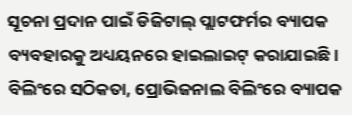ସୂଚନା ପ୍ରଦାନ ପାଇଁ ଡିଜିଟାଲ୍ ପ୍ଲାଟଫର୍ମର ବ୍ୟାପକ ବ୍ୟବହାରକୁ ଅଧ୍ୟୟନରେ ହାଇଲାଇଟ୍ କରାଯାଇଛି। ବିଲିଂରେ ସଠିକତା, ପ୍ରୋଭିଜନାଲ ବିଲିଂରେ ବ୍ୟାପକ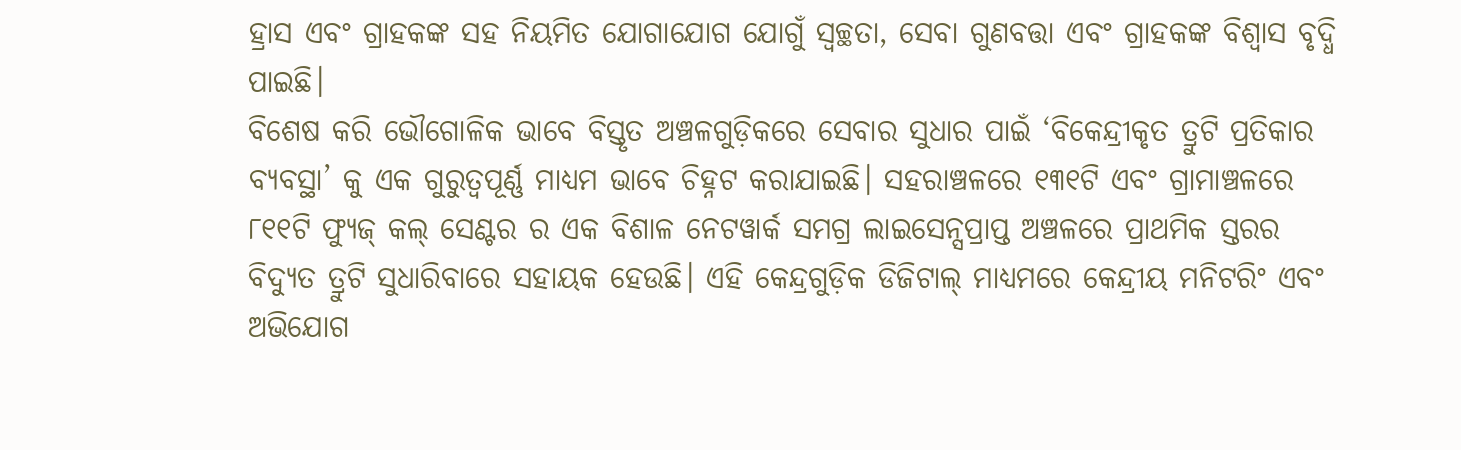ହ୍ରାସ ଏବଂ ଗ୍ରାହକଙ୍କ ସହ ନିୟମିତ ଯୋଗାଯୋଗ ଯୋଗୁଁ ସ୍ୱଚ୍ଛତା, ସେବା ଗୁଣବତ୍ତା ଏବଂ ଗ୍ରାହକଙ୍କ ବିଶ୍ୱାସ ବୃଦ୍ଧି ପାଇଛି।
ବିଶେଷ କରି ଭୌଗୋଳିକ ଭାବେ ବିସ୍ତୃତ ଅଞ୍ଚଳଗୁଡ଼ିକରେ ସେବାର ସୁଧାର ପାଇଁ ‘ବିକେନ୍ଦ୍ରୀକୃତ ତ୍ରୁଟି ପ୍ରତିକାର ବ୍ୟବସ୍ଥା’ କୁ ଏକ ଗୁରୁତ୍ୱପୂର୍ଣ୍ଣ ମାଧ୍ୟମ ଭାବେ ଚିହ୍ନଟ କରାଯାଇଛି। ସହରାଞ୍ଚଳରେ ୧୩୧ଟି ଏବଂ ଗ୍ରାମାଞ୍ଚଳରେ ୮୧୧ଟି ଫ୍ୟୁଜ୍ କଲ୍ ସେଣ୍ଟର ର ଏକ ବିଶାଳ ନେଟୱାର୍କ ସମଗ୍ର ଲାଇସେନ୍ସପ୍ରାପ୍ତ ଅଞ୍ଚଳରେ ପ୍ରାଥମିକ ସ୍ତରର ବିଦ୍ୟୁତ ତ୍ରୁଟି ସୁଧାରିବାରେ ସହାୟକ ହେଉଛି। ଏହି କେନ୍ଦ୍ରଗୁଡ଼ିକ ଡିଜିଟାଲ୍ ମାଧ୍ୟମରେ କେନ୍ଦ୍ରୀୟ ମନିଟରିଂ ଏବଂ ଅଭିଯୋଗ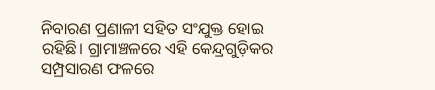ନିବାରଣ ପ୍ରଣାଳୀ ସହିତ ସଂଯୁକ୍ତ ହୋଇ ରହିଛି। ଗ୍ରାମାଞ୍ଚଳରେ ଏହି କେନ୍ଦ୍ରଗୁଡ଼ିକର ସମ୍ପ୍ରସାରଣ ଫଳରେ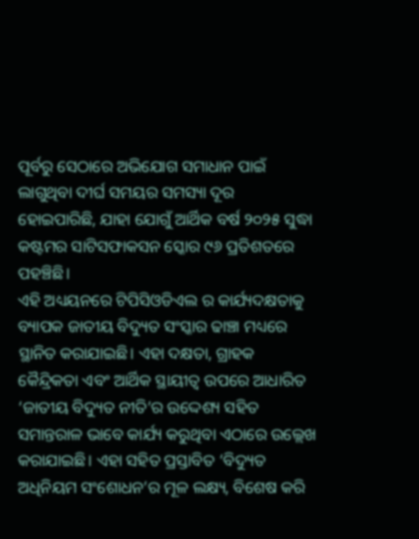ପୂର୍ବରୁ ସେଠାରେ ଅଭିଯୋଗ ସମାଧାନ ପାଇଁ ଲାଗୁଥିବା ଦୀର୍ଘ ସମୟର ସମସ୍ୟା ଦୂର ହୋଇପାରିଛି, ଯାହା ଯୋଗୁଁ ଆର୍ଥିକ ବର୍ଷ ୨୦୨୫ ସୁଦ୍ଧା କଷ୍ଟମର ସାଟିସଫାକସନ ସ୍କୋର ୯୬ ପ୍ରତିଶତରେ ପହଞ୍ଚିଛି।
ଏହି ଅଧ୍ୟୟନରେ ଟିପିସିଓଡିଏଲ ର କାର୍ଯ୍ୟଦକ୍ଷତାକୁ ବ୍ୟାପକ ଜାତୀୟ ବିଦ୍ୟୁତ ସଂସ୍କାର ଢାଞ୍ଚା ମଧ୍ୟରେ ସ୍ଥାନିତ କରାଯାଇଛି। ଏହା ଦକ୍ଷତା, ଗ୍ରାହକ କୈନ୍ଦ୍ରିକତା ଏବଂ ଆର୍ଥିକ ସ୍ଥାୟୀତ୍ୱ ଉପରେ ଆଧାରିତ ‘ଜାତୀୟ ବିଦ୍ୟୁତ ନୀତି’ର ଉଦ୍ଦେଶ୍ୟ ସହିତ ସମାନ୍ତରାଳ ଭାବେ କାର୍ଯ୍ୟ କରୁଥିବା ଏଠାରେ ଉଲ୍ଲେଖ କରାଯାଇଛି। ଏହା ସହିତ ପ୍ରସ୍ତାବିତ ‘ବିଦ୍ୟୁତ ଅଧିନିୟମ ସଂଶୋଧନ’ର ମୂଳ ଲକ୍ଷ୍ୟ, ବିଶେଷ କରି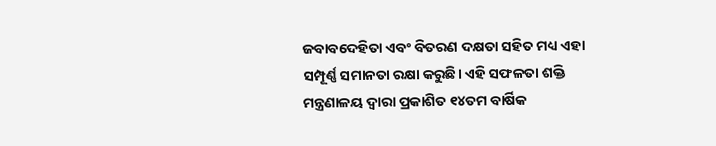ଜବାବଦେହିତା ଏବଂ ବିତରଣ ଦକ୍ଷତା ସହିତ ମଧ୍ୟ ଏହା ସମ୍ପୂର୍ଣ୍ଣ ସମାନତା ରକ୍ଷା କରୁଛି। ଏହି ସଫଳତା ଶକ୍ତି ମନ୍ତ୍ରଣାଳୟ ଦ୍ୱାରା ପ୍ରକାଶିତ ୧୪ତମ ବାର୍ଷିକ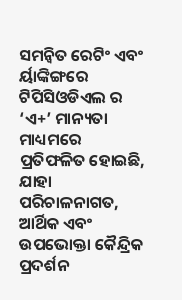ସମନ୍ୱିତ ରେଟିଂ ଏବଂ ର୍ୟାଙ୍କିଙ୍ଗରେ ଟିପିସିଓଡିଏଲ ର ‘ଏ+’ ମାନ୍ୟତା ମାଧ୍ୟମରେ ପ୍ରତିଫଳିତ ହୋଇଛି, ଯାହା ପରିଚାଳନାଗତ, ଆର୍ଥିକ ଏବଂ ଉପଭୋକ୍ତା କୈନ୍ଦ୍ରିକ ପ୍ରଦର୍ଶନ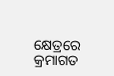କ୍ଷେତ୍ରରେ କ୍ରମାଗତ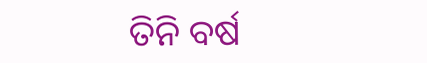ତିନି ବର୍ଷ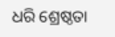ଧରି ଶ୍ରେଷ୍ଠତା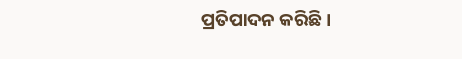ପ୍ରତିପାଦନ କରିଛି।